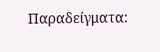Παραδείγματα: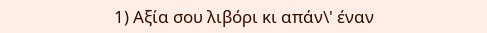1) Αξία σου λιβόρι κι απάν\' έναν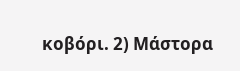κοβόρι. 2) Μάστορα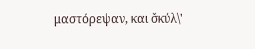μαστόρεψαν, και σ̌κύλ\'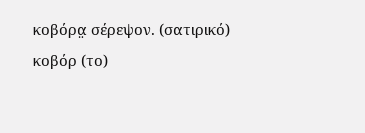κοβόρα̤ σέρεψον. (σατιρικό)
κοβόρ (το)